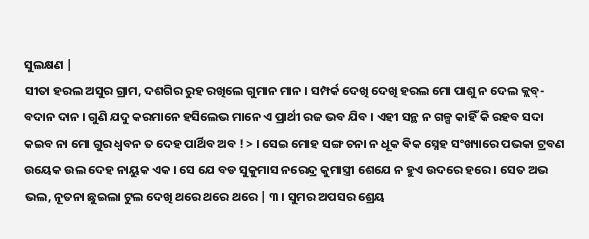ସୁଲକ୍ଷଣ |
ସୀତା ହରଲ ଅସୁର ଗ୍ରାମ, ଦଶଗିର ରୁହ ରଖିଲେ ଗୁମାନ ମାନ । ସମ୍ପର୍କ ଦେଖି ଦେଖି ହରଲ ମୋ ପାଶୁ ନ ଦେଲ କ୍ଲବ୍- ବଦାନ ଦାନ । ଗୁଣି ଯଦୁ କରମାନେ ହସିଲେଭ ମାନେ ଏ ପ୍ରାର୍ଥୀ ରଜ ଭବ ଯିବ । ଏହୀ ସନ୍ଥ ନ ଗଳ୍ପ କାହିଁ କି ରହବ ସଦା କଇବ ନା ମୋ ଗୁର ଧ୍ଵବନ ତ ଦେହ ପାର୍ଥିବ ଅବ ! > । ସେଇ ମୋହ ସଙ୍ଗ ଚନା ନ ଧୂକ ଵିକ ସ୍ନେହ ସଂଖ୍ୟାରେ ପଭକା ଟ୍ରବଣ ଉୟେକ ଉଲ ଦେହ ନାୟୁକ ଏକ । ସେ ଯେ ବଡ ସୁକୁମାସ ନରେନ୍ଦ୍ର କୁମାସ୍ତ୍ରୀ ଶେଯେ ନ ହୁଏ ଉଦରେ ହରେ । ସେତ ଅଭ ଭଲ, ନୂତନା ଛୁଇଲା ଟୁଲ ଦେଖି ଥରେ ଥରେ ଥରେ | ୩ । ସୁମର ଅପସର ଶ୍ରେୟ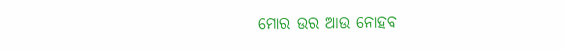ମୋର ଉର ଆଉ ନୋହବ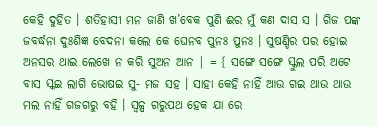କେହି ଦୁହିତ । ଶତିହାସୀ ମନ ଜାଣି ଖ’ବେକ ପୁଣି ଈର ମୁଁ କଣ ଦାସ ସ । ଗିଜ ପଙ୍କ ଜବର୍ଦ୍ଧନା ଦୁଃଶିଜ୍ଞ ବେଦନା କଲେ କେ ଘେନବ ପୁନଃ ପୁନଃ । ସୁଷଣ୍ଡିର ପର ହୋଇ ଅନସର ଥାଇ ଲେଖେ ନ କରି ସୁଅନ ଆନ | = { ସଙ୍ଗେ ସଙ୍ଗେ ସ୍କୁଲ ପରି ଅଟେ ବାସ ସ୍କଇ ଲାଗି ଭୋଷଇ ସୁ- ମଜ ସହ । ସାହା କେହି ନାହିଁ ଆଉ ଗଇ ଥାଉ ଥାଉ ମଲ ନାହିଁ ଗଜଗରୁ ବହି । ସ୍ୱଳ୍ପ ଗରୁପଥ ହେକ ଯା ରେ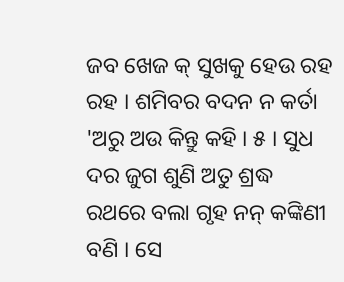ଜବ ଖେଜ କ୍ ସୁଖକୁ ହେଉ ରହ ରହ । ଶମିବର ବଦନ ନ କର୍ତା 'ଅରୁ ଅଉ କିନ୍ତୁ କହି । ୫ । ସୁଧ ଦର ଜୁଗ ଶୁଣି ଅତୁ ଶ୍ରଦ୍ଧ ରଥରେ ବଲା ଗୃହ ନନ୍ କଙ୍କିଣୀ ବଣି । ସେ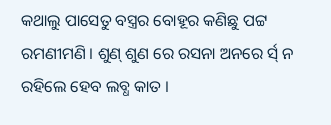କଥାଲୁ ପାସେତୁ ବସ୍ତ୍ରର ବୋହୂର କଣିଛୁ ପଟ୍ଟ ରମଣୀମଣି । ଶୁଣ୍ ଶୁଣ ରେ ରସନା ଅନରେ ର୍ସ୍ ନ ରହିଲେ ହେବ ଲବ୍ଧ କାତ ।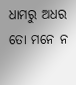ଧାମରୁ ଅଧର ତୋ ମନେ ନ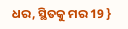ଧର, ସ୍ଥିତକୁ ମର 19 }